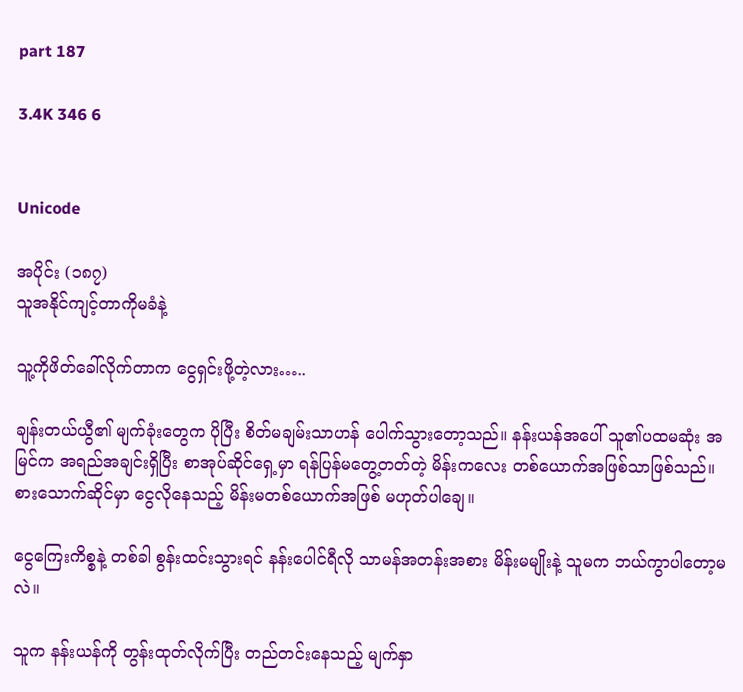part 187

3.4K 346 6


Unicode

အပိုင်း (၁၈၇)
သူအနိုင်ကျင့်တာကိုမခံနဲ့

သူ့ကိုဖိတ်ခေါ်လိုက်တာက ငွေရှင်းဖို့တဲ့လား…..

ချန်းတယ်ယွီ၏ မျက်ခုံးတွေက ပိုပြီး စိတ်မချမ်းသာဟန် ပေါက်သွားတော့သည်။ နန်းယန်အပေါ် သူ၏ပထမဆုံး အမြင်က အရည်အချင်းရှိပြီး စာအုပ်ဆိုင်ရှေ့မှာ ရန်ပြန်မတွေ့တတ်တဲ့ မိန်းကလေး တစ်ယောက်အဖြစ်သာဖြစ်သည်။ စားသောက်ဆိုင်မှာ ငွေလိုနေသည့် မိန်းမတစ်ယောက်အဖြစ် မဟုတ်ပါချေ။

ငွေကြေးကိစ္စနဲ့ တစ်ခါ စွန်းထင်းသွားရင် နန်းပေါင်ရီလို သာမန်အတန်းအစား မိန်းမမျိုးနဲ့ သူမက ဘယ်ကွာပါတော့မလဲ။

သူက နန်းယန်ကို တွန်းထုတ်လိုက်ပြီး တည်တင်းနေသည့် မျက်နှာ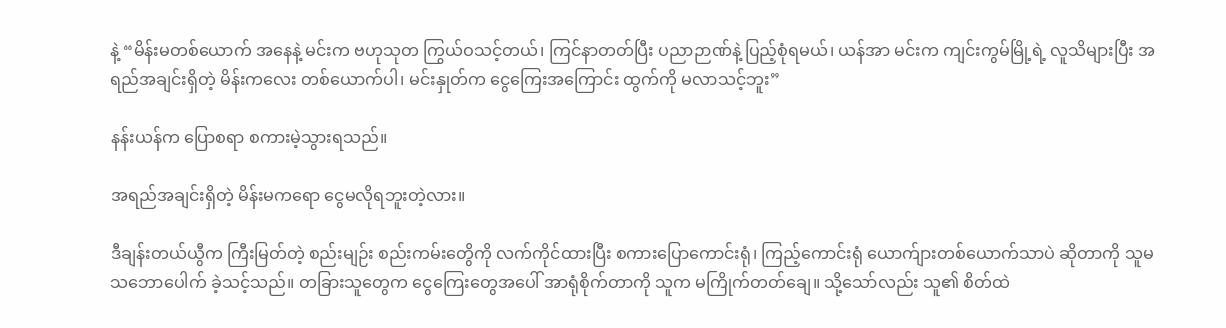နဲ့ “မိန်းမတစ်ယောက် အနေနဲ့ မင်းက ဗဟုသုတ ကြွယ်ဝသင့်တယ်၊ ကြင်နာတတ်ပြီး ပညာဉာဏ်နဲ့ ပြည့်စုံရမယ်၊ ယန်အာ မင်းက ကျင်းကွမ်မြို့ရဲ့ လူသိများပြီး အရည်အချင်းရှိတဲ့ မိန်းကလေး တစ်ယောက်ပါ၊ မင်းနှုတ်က ငွေကြေးအကြောင်း ထွက်ကို မလာသင့်ဘူး”

နန်းယန်က ပြောစရာ စကားမဲ့သွားရသည်။

အရည်အချင်းရှိတဲ့ မိန်းမကရော ငွေမလိုရဘူးတဲ့လား။

ဒီချန်းတယ်ယွီက ကြီးမြတ်တဲ့ စည်းမျဉ်း စည်းကမ်းတွေိကို လက်ကိုင်ထားပြီး စကားပြောကောင်းရုံ၊ ကြည့်ကောင်းရုံ ယောက်ျားတစ်ယောက်သာပဲ ဆိုတာကို သူမ သဘောပေါက် ခဲ့သင့်သည်။ တခြားသူတွေက ငွေကြေးတွေအပေါ် အာရုံစိုက်တာကို သူက မကြိုက်တတ်ချေ။ သို့သော်လည်း သူ၏ စိတ်ထဲ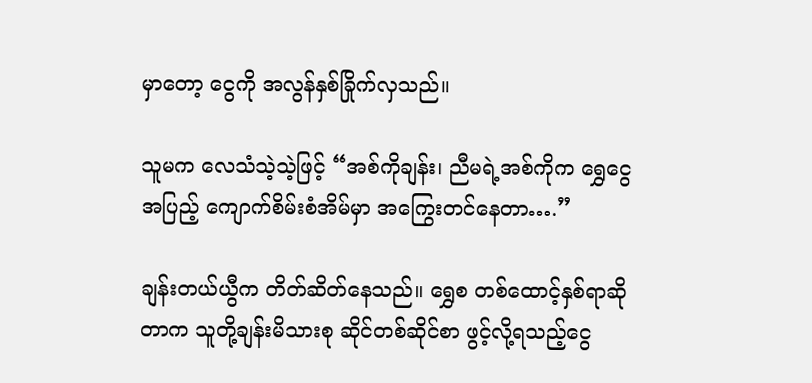မှာတော့ ငွေကို အလွန်နှစ်ခြိုက်လှသည်။

သူမက လေသံသဲ့သဲ့ဖြင့် “အစ်ကိုချန်း၊ ညီမရဲ့အစ်ကိုက ရွှေငွေအပြည့် ကျောက်စိမ်းစံအိမ်မှာ အကြွေးတင်နေတာ….”

ချန်းတယ်ယွီက တိတ်ဆိတ်နေသည်။ ရွှေစ တစ်ထောင့်နှစ်ရာဆိုတာက သူတို့ချန်းမိသားစု ဆိုင်တစ်ဆိုင်စာ ဖွင့်လို့ရသည့်ငွေ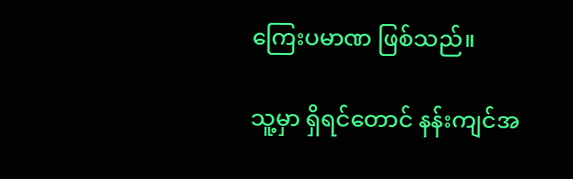ကြေးပမာဏ ဖြစ်သည်။

သူ့မှာ ရှိရင်တောင် နန်းကျင်အ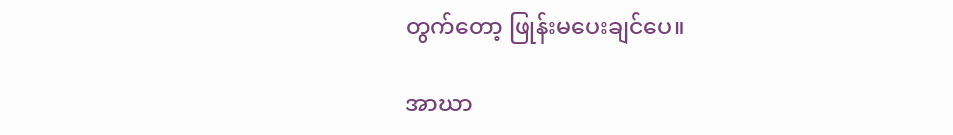တွက်တော့ ဖြုန်းမပေးချင်ပေ။

အာဃာ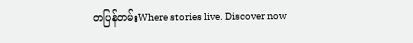တပြန်တမ်းWhere stories live. Discover now